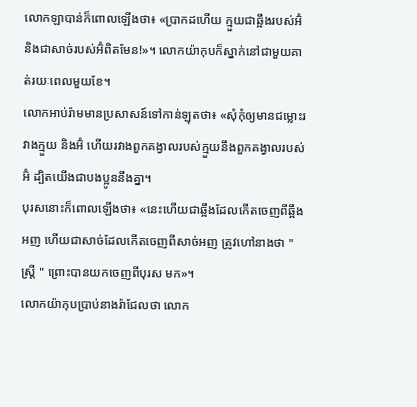លោកឡាបាន់ក៏ពោលឡើងថា៖ «ប្រាកដហើយ ក្មួយជាឆ្អឹងរបស់អ៊ំ និងជាសាច់របស់អ៊ំពិតមែន!»។ លោកយ៉ាកុបក៏ស្នាក់នៅជាមួយគាត់រយៈពេលមួយខែ។
លោកអាប់រ៉ាមមានប្រសាសន៍ទៅកាន់ឡុតថា៖ «សុំកុំឲ្យមានជម្លោះរវាងក្មួយ និងអ៊ំ ហើយរវាងពួកគង្វាលរបស់ក្មួយនឹងពួកគង្វាលរបស់អ៊ំ ដ្បិតយើងជាបងប្អូននឹងគ្នា។
បុរសនោះក៏ពោលឡើងថា៖ «នេះហើយជាឆ្អឹងដែលកើតចេញពីឆ្អឹងអញ ហើយជាសាច់ដែលកើតចេញពីសាច់អញ ត្រូវហៅនាងថា "ស្ត្រី " ព្រោះបានយកចេញពីបុរស មក»។
លោកយ៉ាកុបប្រាប់នាងរ៉ាជែលថា លោក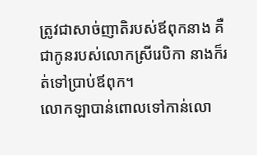ត្រូវជាសាច់ញាតិរបស់ឪពុកនាង គឺជាកូនរបស់លោកស្រីរេបិកា នាងក៏រត់ទៅប្រាប់ឪពុក។
លោកឡាបាន់ពោលទៅកាន់លោ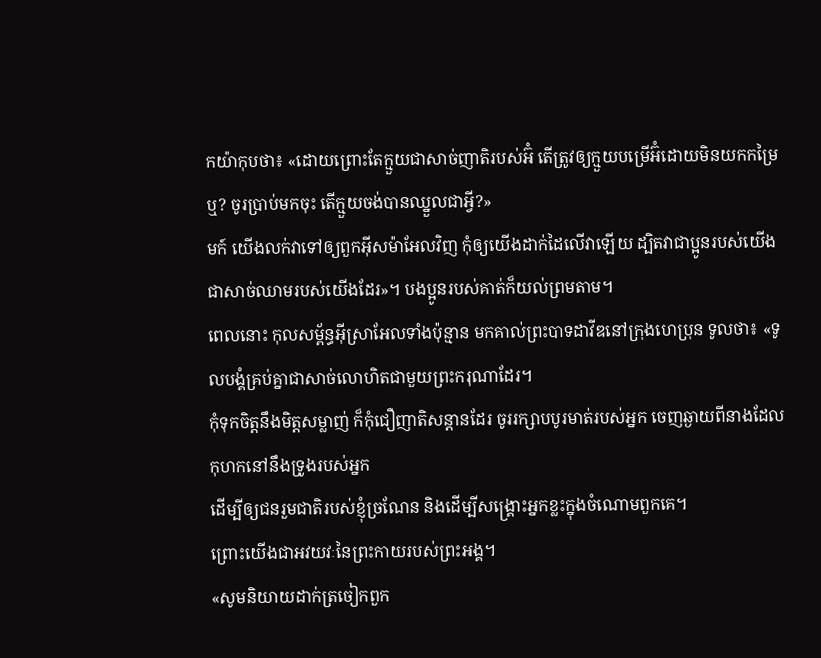កយ៉ាកុបថា៖ «ដោយព្រោះតែក្មួយជាសាច់ញាតិរបស់អ៊ំ តើត្រូវឲ្យក្មួយបម្រើអ៊ំដោយមិនយកកម្រៃឬ? ចូរប្រាប់មកចុះ តើក្មួយចង់បានឈ្នួលជាអ្វី?»
មក៍ យើងលក់វាទៅឲ្យពួកអ៊ីសម៉ាអែលវិញ កុំឲ្យយើងដាក់ដៃលើវាឡើយ ដ្បិតវាជាប្អូនរបស់យើង ជាសាច់ឈាមរបស់យើងដែរ»។ បងប្អូនរបស់គាត់ក៏យល់ព្រមតាម។
ពេលនោះ កុលសម្ព័ន្ធអ៊ីស្រាអែលទាំងប៉ុន្មាន មកគាល់ព្រះបាទដាវីឌនៅក្រុងហេប្រុន ទូលថា៖ «ទូលបង្គំគ្រប់គ្នាជាសាច់លោហិតជាមួយព្រះករុណាដែរ។
កុំទុកចិត្តនឹងមិត្តសម្លាញ់ ក៏កុំជឿញាតិសន្ដានដែរ ចូររក្សាបបូរមាត់របស់អ្នក ចេញឆ្ងាយពីនាងដែលកុហកនៅនឹងទ្រូងរបស់អ្នក
ដើម្បីឲ្យជនរួមជាតិរបស់ខ្ញុំច្រណែន និងដើម្បីសង្គ្រោះអ្នកខ្លះក្នុងចំណោមពួកគេ។
ព្រោះយើងជាអវយវៈនៃព្រះកាយរបស់ព្រះអង្គ។
«សូមនិយាយដាក់ត្រចៀកពួក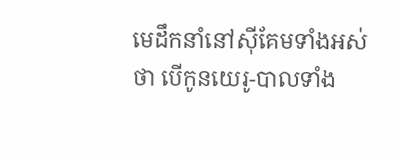មេដឹកនាំនៅស៊ីគែមទាំងអស់ថា បើកូនយេរូ-បាលទាំង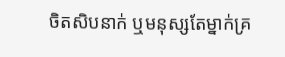ចិតសិបនាក់ ឬមនុស្សតែម្នាក់គ្រ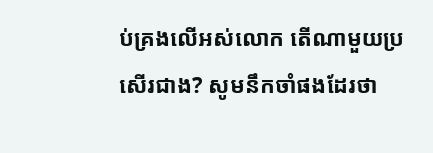ប់គ្រងលើអស់លោក តើណាមួយប្រសើរជាង? សូមនឹកចាំផងដែរថា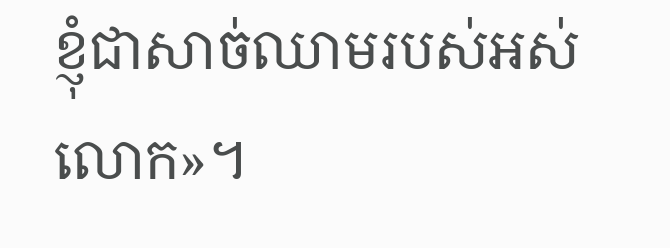ខ្ញុំជាសាច់ឈាមរបស់អស់លោក»។